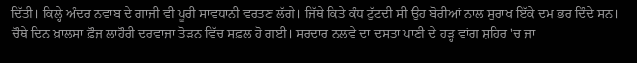ਦਿੱਤੀ। ਕਿਲ੍ਹੇ ਅੰਦਰ ਨਵਾਬ ਦੇ ਗਾਜੀ ਵੀ ਪੂਰੀ ਸਾਵਧਾਨੀ ਵਰਤਣ ਲੱਗੇ। ਜਿੱਥੇ ਕਿਤੇ ਕੰਧ ਟੁੱਟਦੀ ਸੀ ਉਹ ਬੋਰੀਆਂ ਨਾਲ ਸੁਰਾਖ ਇੱਕੇ ਦਮ ਭਰ ਦਿੰਦੇ ਸਨ। ਚੌਥੇ ਦਿਨ ਖ਼ਾਲਸਾ ਫ਼ੌਜ ਲਾਹੌਰੀ ਦਰਵਾਜਾ ਤੋੜਨ ਵਿੱਚ ਸਫ਼ਲ ਹੋ ਗਈ। ਸਰਦਾਰ ਨਲਵੇ ਦਾ ਦਸਤਾ ਪਾਣੀ ਦੇ ਹੜ੍ਹ ਵਾਂਗ ਸ਼ਹਿਰ 'ਚ ਜਾ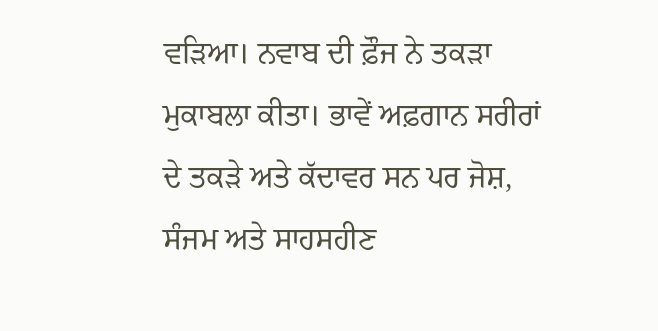ਵੜਿਆ। ਨਵਾਬ ਦੀ ਫ਼ੌਜ ਨੇ ਤਕੜਾ ਮੁਕਾਬਲਾ ਕੀਤਾ। ਭਾਵੇਂ ਅਫ਼ਗਾਨ ਸਰੀਰਾਂ ਦੇ ਤਕੜੇ ਅਤੇ ਕੱਦਾਵਰ ਸਨ ਪਰ ਜੋਸ਼, ਸੰਜਮ ਅਤੇ ਸਾਹਸਹੀਣ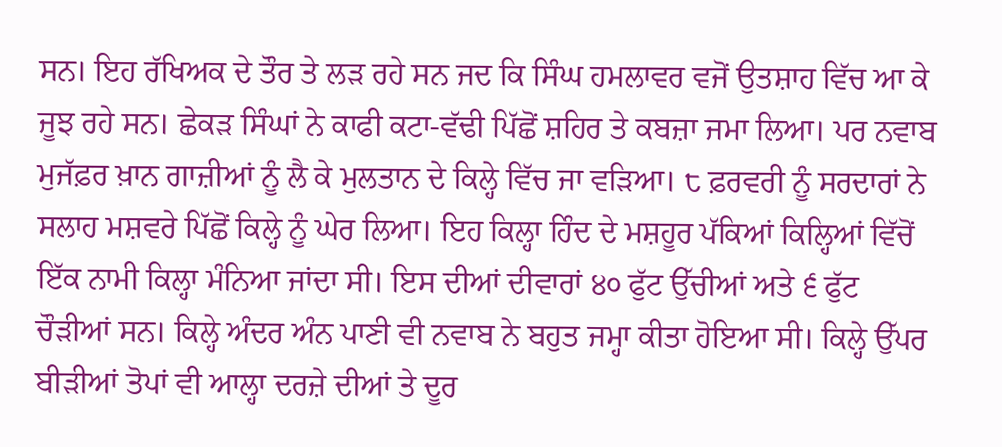ਸਨ। ਇਹ ਰੱਖਿਅਕ ਦੇ ਤੌਰ ਤੇ ਲੜ ਰਹੇ ਸਨ ਜਦ ਕਿ ਸਿੰਘ ਹਮਲਾਵਰ ਵਜੋਂ ਉਤਸ਼ਾਹ ਵਿੱਚ ਆ ਕੇ ਜੂਝ ਰਹੇ ਸਨ। ਛੇਕੜ ਸਿੰਘਾਂ ਨੇ ਕਾਫੀ ਕਟਾ-ਵੱਢੀ ਪਿੱਛੋਂ ਸ਼ਹਿਰ ਤੇ ਕਬਜ਼ਾ ਜਮਾ ਲਿਆ। ਪਰ ਨਵਾਬ ਮੁਜੱਫ਼ਰ ਖ਼ਾਨ ਗਾਜ਼ੀਆਂ ਨੂੰ ਲੈ ਕੇ ਮੁਲਤਾਨ ਦੇ ਕਿਲ੍ਹੇ ਵਿੱਚ ਜਾ ਵੜਿਆ। ੮ ਫ਼ਰਵਰੀ ਨੂੰ ਸਰਦਾਰਾਂ ਨੇ ਸਲਾਹ ਮਸ਼ਵਰੇ ਪਿੱਛੋਂ ਕਿਲ੍ਹੇ ਨੂੰ ਘੇਰ ਲਿਆ। ਇਹ ਕਿਲ੍ਹਾ ਹਿੰਦ ਦੇ ਮਸ਼ਹੂਰ ਪੱਕਿਆਂ ਕਿਲ੍ਹਿਆਂ ਵਿੱਚੋਂ ਇੱਕ ਨਾਮੀ ਕਿਲ੍ਹਾ ਮੰਨਿਆ ਜਾਂਦਾ ਸੀ। ਇਸ ਦੀਆਂ ਦੀਵਾਰਾਂ ੪੦ ਫੁੱਟ ਉੱਚੀਆਂ ਅਤੇ ੬ ਫੁੱਟ ਚੌੜੀਆਂ ਸਨ। ਕਿਲ੍ਹੇ ਅੰਦਰ ਅੰਨ ਪਾਣੀ ਵੀ ਨਵਾਬ ਨੇ ਬਹੁਤ ਜਮ੍ਹਾ ਕੀਤਾ ਹੋਇਆ ਸੀ। ਕਿਲ੍ਹੇ ਉੱਪਰ ਬੀੜੀਆਂ ਤੋਪਾਂ ਵੀ ਆਲ੍ਹਾ ਦਰਜ਼ੇ ਦੀਆਂ ਤੇ ਦੂਰ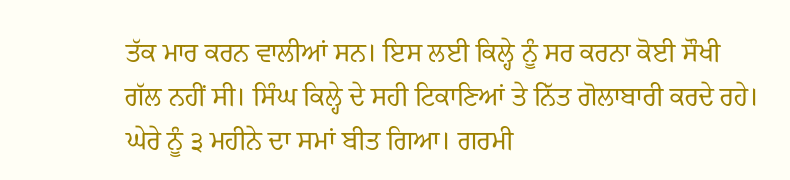ਤੱਕ ਮਾਰ ਕਰਨ ਵਾਲੀਆਂ ਸਨ। ਇਸ ਲਈ ਕਿਲ੍ਹੇ ਨੂੰ ਸਰ ਕਰਨਾ ਕੋਈ ਸੌਖੀ ਗੱਲ ਨਹੀਂ ਸੀ। ਸਿੰਘ ਕਿਲ੍ਹੇ ਦੇ ਸਹੀ ਟਿਕਾਣਿਆਂ ਤੇ ਨਿੱਤ ਗੋਲਾਬਾਰੀ ਕਰਦੇ ਰਹੇ। ਘੇਰੇ ਨੂੰ ੩ ਮਹੀਨੇ ਦਾ ਸਮਾਂ ਬੀਤ ਗਿਆ। ਗਰਮੀ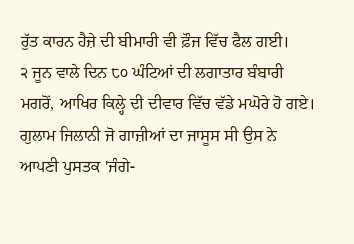ਰੁੱਤ ਕਾਰਨ ਹੈਜ਼ੇ ਦੀ ਬੀਮਾਰੀ ਵੀ ਫ਼ੌਜ ਵਿੱਚ ਫੈਲ ਗਈ।
੨ ਜੂਨ ਵਾਲੇ ਦਿਨ ੮੦ ਘੰਟਿਆਂ ਦੀ ਲਗਾਤਾਰ ਬੰਬਾਰੀ ਮਗਰੋਂ, ਆਖਿਰ ਕਿਲ੍ਹੇ ਦੀ ਦੀਵਾਰ ਵਿੱਚ ਵੱਡੇ ਮਘੋਰੇ ਹੋ ਗਏ। ਗੁਲਾਮ ਜਿਲਾਨੀ ਜੋ ਗਾਜ਼ੀਆਂ ਦਾ ਜਾਸੂਸ ਸੀ ਉਸ ਨੇ ਆਪਣੀ ਪੁਸਤਕ 'ਜੰਗੇ-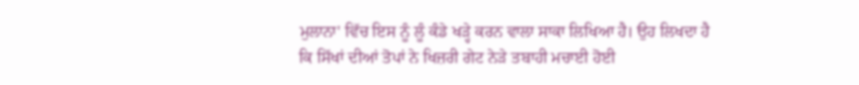ਮੁਲਾਨਾ' ਵਿੱਚ ਇਸ ਨੂੰ ਲੂੰ ਕੰਡੇ ਖੜ੍ਹੇ ਕਰਨ ਵਾਲਾ ਸਾਕਾ ਲਿਖਿਆ ਹੈ। ਉਹ ਲਿਖਦਾ ਹੈ ਕਿ ਸਿੱਖਾਂ ਦੀਆਂ ਤੋਪਾਂ ਨੇ ਖਿਜ਼ਰੀ ਗੇਟ ਨੇੜੇ ਤਬਾਹੀ ਮਚਾਈ ਹੋਈ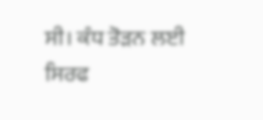ਸੀ। ਕੰਧ ਤੋੜਨ ਲਈ ਸਿਰਫ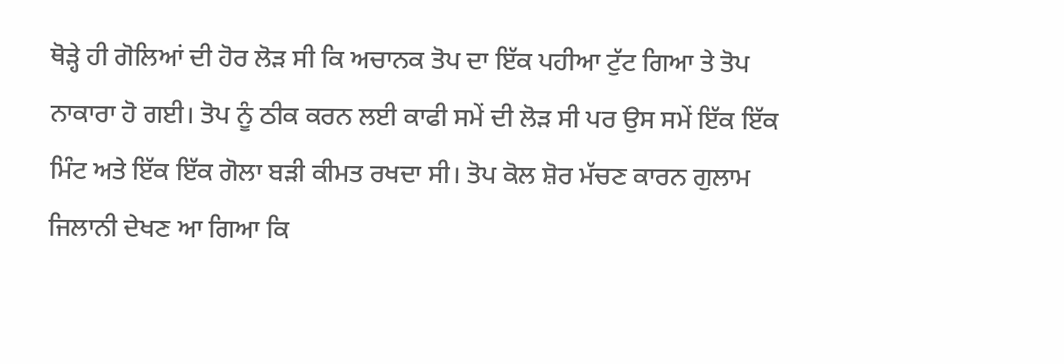ਥੋੜ੍ਹੇ ਹੀ ਗੋਲਿਆਂ ਦੀ ਹੋਰ ਲੋੜ ਸੀ ਕਿ ਅਚਾਨਕ ਤੋਪ ਦਾ ਇੱਕ ਪਹੀਆ ਟੁੱਟ ਗਿਆ ਤੇ ਤੋਪ ਨਾਕਾਰਾ ਹੋ ਗਈ। ਤੋਪ ਨੂੰ ਠੀਕ ਕਰਨ ਲਈ ਕਾਫੀ ਸਮੇਂ ਦੀ ਲੋੜ ਸੀ ਪਰ ਉਸ ਸਮੇਂ ਇੱਕ ਇੱਕ ਮਿੰਟ ਅਤੇ ਇੱਕ ਇੱਕ ਗੋਲਾ ਬੜੀ ਕੀਮਤ ਰਖਦਾ ਸੀ। ਤੋਪ ਕੋਲ ਸ਼ੋਰ ਮੱਚਣ ਕਾਰਨ ਗੁਲਾਮ ਜਿਲਾਨੀ ਦੇਖਣ ਆ ਗਿਆ ਕਿ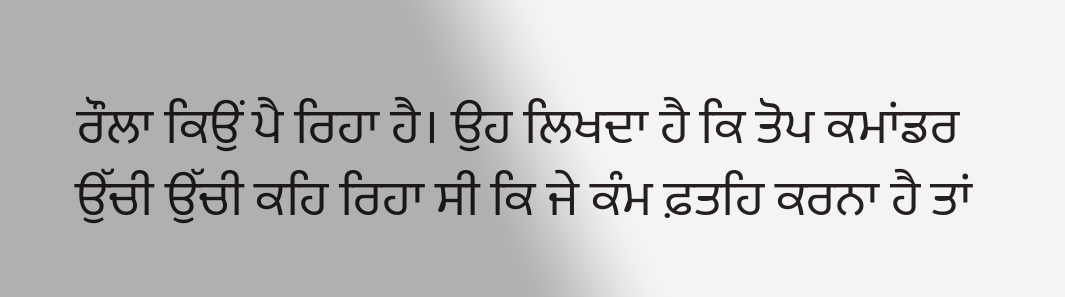ਰੌਲਾ ਕਿਉਂ ਪੈ ਰਿਹਾ ਹੈ। ਉਹ ਲਿਖਦਾ ਹੈ ਕਿ ਤੋਪ ਕਮਾਂਡਰ ਉੱਚੀ ਉੱਚੀ ਕਹਿ ਰਿਹਾ ਸੀ ਕਿ ਜੇ ਕੰਮ ਫ਼ਤਹਿ ਕਰਨਾ ਹੈ ਤਾਂ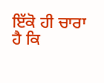ਇੱਕੋ ਹੀ ਚਾਰਾ ਹੈ ਕਿ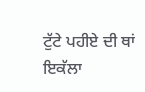ਟੁੱਟੇ ਪਹੀਏ ਦੀ ਥਾਂ ਇਕੱਲਾ